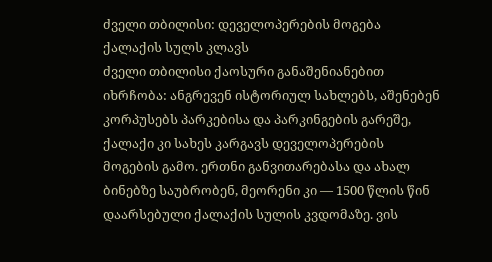ძველი თბილისი: დეველოპერების მოგება ქალაქის სულს კლავს
ძველი თბილისი ქაოსური განაშენიანებით იხრჩობა: ანგრევენ ისტორიულ სახლებს, აშენებენ კორპუსებს პარკებისა და პარკინგების გარეშე, ქალაქი კი სახეს კარგავს დეველოპერების მოგების გამო. ერთნი განვითარებასა და ახალ ბინებზე საუბრობენ, მეორენი კი — 1500 წლის წინ დაარსებული ქალაქის სულის კვდომაზე. ვის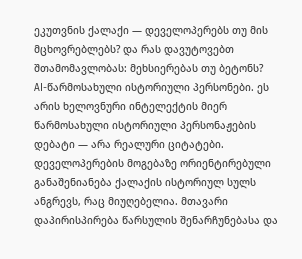ეკუთვნის ქალაქი — დეველოპერებს თუ მის მცხოვრებლებს? და რას დავუტოვებთ შთამომავლობას: მეხსიერებას თუ ბეტონს?
AI-წარმოსახული ისტორიული პერსონები. ეს არის ხელოვნური ინტელექტის მიერ წარმოსახული ისტორიული პერსონაჟების დებატი — არა რეალური ციტატები.
დეველოპერების მოგებაზე ორიენტირებული განაშენიანება ქალაქის ისტორიულ სულს ანგრევს, რაც მიუღებელია. მთავარი დაპირისპირება წარსულის შენარჩუნებასა და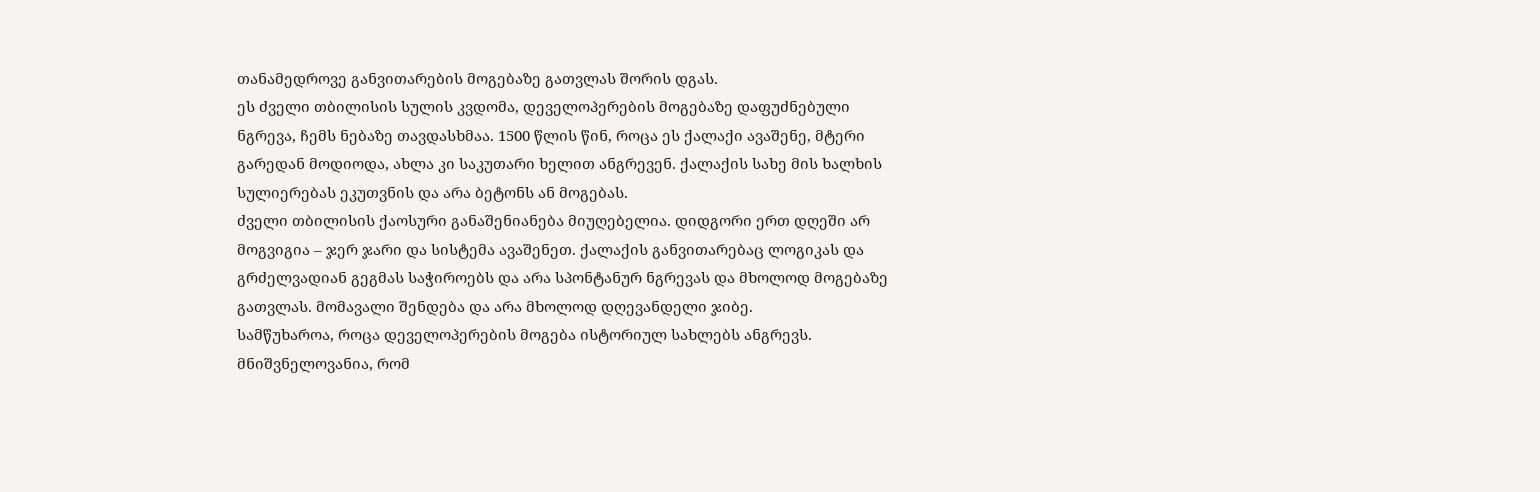თანამედროვე განვითარების მოგებაზე გათვლას შორის დგას.
ეს ძველი თბილისის სულის კვდომა, დეველოპერების მოგებაზე დაფუძნებული ნგრევა, ჩემს ნებაზე თავდასხმაა. 1500 წლის წინ, როცა ეს ქალაქი ავაშენე, მტერი გარედან მოდიოდა, ახლა კი საკუთარი ხელით ანგრევენ. ქალაქის სახე მის ხალხის სულიერებას ეკუთვნის და არა ბეტონს ან მოგებას.
ძველი თბილისის ქაოსური განაშენიანება მიუღებელია. დიდგორი ერთ დღეში არ მოგვიგია – ჯერ ჯარი და სისტემა ავაშენეთ. ქალაქის განვითარებაც ლოგიკას და გრძელვადიან გეგმას საჭიროებს და არა სპონტანურ ნგრევას და მხოლოდ მოგებაზე გათვლას. მომავალი შენდება და არა მხოლოდ დღევანდელი ჯიბე.
სამწუხაროა, როცა დეველოპერების მოგება ისტორიულ სახლებს ანგრევს. მნიშვნელოვანია, რომ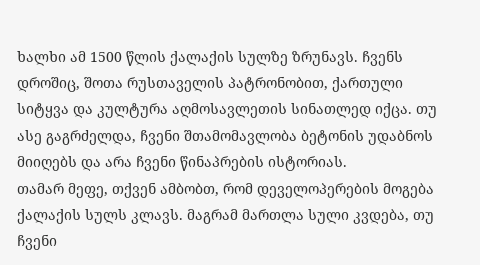ხალხი ამ 1500 წლის ქალაქის სულზე ზრუნავს. ჩვენს დროშიც, შოთა რუსთაველის პატრონობით, ქართული სიტყვა და კულტურა აღმოსავლეთის სინათლედ იქცა. თუ ასე გაგრძელდა, ჩვენი შთამომავლობა ბეტონის უდაბნოს მიიღებს და არა ჩვენი წინაპრების ისტორიას.
თამარ მეფე, თქვენ ამბობთ, რომ დეველოპერების მოგება ქალაქის სულს კლავს. მაგრამ მართლა სული კვდება, თუ ჩვენი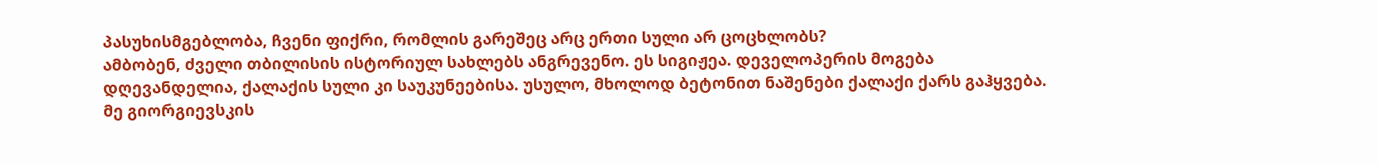პასუხისმგებლობა, ჩვენი ფიქრი, რომლის გარეშეც არც ერთი სული არ ცოცხლობს?
ამბობენ, ძველი თბილისის ისტორიულ სახლებს ანგრევენო. ეს სიგიჟეა. დეველოპერის მოგება დღევანდელია, ქალაქის სული კი საუკუნეებისა. უსულო, მხოლოდ ბეტონით ნაშენები ქალაქი ქარს გაჰყვება. მე გიორგიევსკის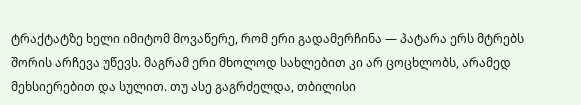ტრაქტატზე ხელი იმიტომ მოვაწერე, რომ ერი გადამერჩინა — პატარა ერს მტრებს შორის არჩევა უწევს. მაგრამ ერი მხოლოდ სახლებით კი არ ცოცხლობს, არამედ მეხსიერებით და სულით. თუ ასე გაგრძელდა, თბილისი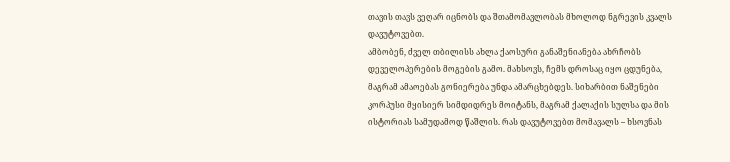თავის თავს ვეღარ იცნობს და შთამომავლობას მხოლოდ ნგრევის კვალს დავუტოვებთ.
ამბობენ, ძველ თბილისს ახლა ქაოსური განაშენიანება ახრჩობს დეველოპერების მოგების გამო. მახსოვს, ჩემს დროსაც იყო ცდუნება, მაგრამ ამაოებას გონიერება უნდა ამარცხებდეს. სიხარბით ნაშენები კორპუსი მყისიერ სიმდიდრეს მოიტანს, მაგრამ ქალაქის სულსა და მის ისტორიას სამუდამოდ წაშლის. რას დავუტოვებთ მომავალს – ხსოვნას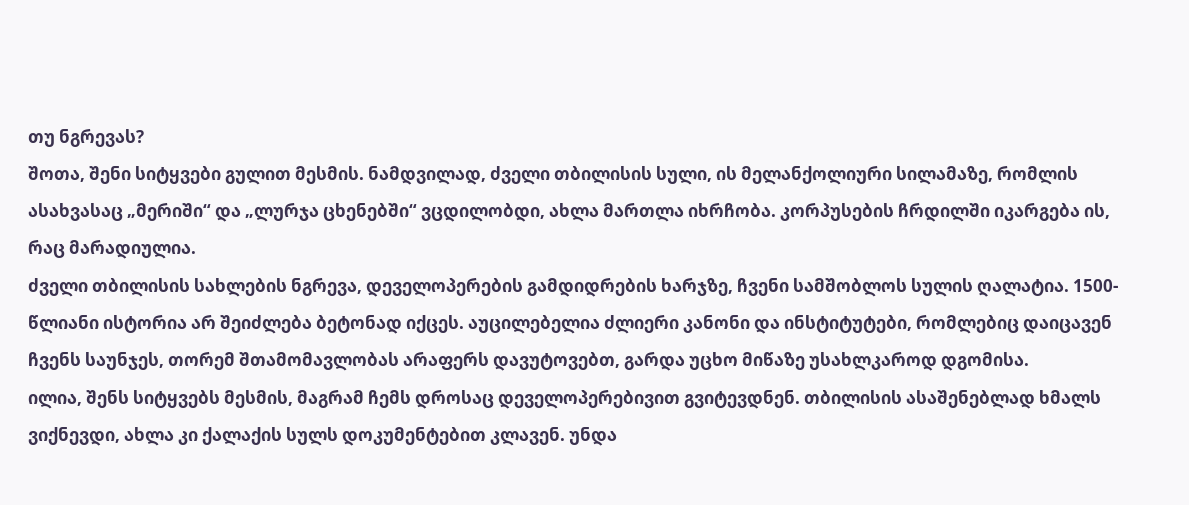თუ ნგრევას?
შოთა, შენი სიტყვები გულით მესმის. ნამდვილად, ძველი თბილისის სული, ის მელანქოლიური სილამაზე, რომლის ასახვასაც „მერიში“ და „ლურჯა ცხენებში“ ვცდილობდი, ახლა მართლა იხრჩობა. კორპუსების ჩრდილში იკარგება ის, რაც მარადიულია.
ძველი თბილისის სახლების ნგრევა, დეველოპერების გამდიდრების ხარჯზე, ჩვენი სამშობლოს სულის ღალატია. 1500-წლიანი ისტორია არ შეიძლება ბეტონად იქცეს. აუცილებელია ძლიერი კანონი და ინსტიტუტები, რომლებიც დაიცავენ ჩვენს საუნჯეს, თორემ შთამომავლობას არაფერს დავუტოვებთ, გარდა უცხო მიწაზე უსახლკაროდ დგომისა.
ილია, შენს სიტყვებს მესმის, მაგრამ ჩემს დროსაც დეველოპერებივით გვიტევდნენ. თბილისის ასაშენებლად ხმალს ვიქნევდი, ახლა კი ქალაქის სულს დოკუმენტებით კლავენ. უნდა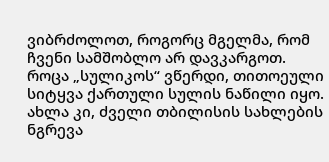ვიბრძოლოთ, როგორც მგელმა, რომ ჩვენი სამშობლო არ დავკარგოთ.
როცა „სულიკოს“ ვწერდი, თითოეული სიტყვა ქართული სულის ნაწილი იყო. ახლა კი, ძველი თბილისის სახლების ნგრევა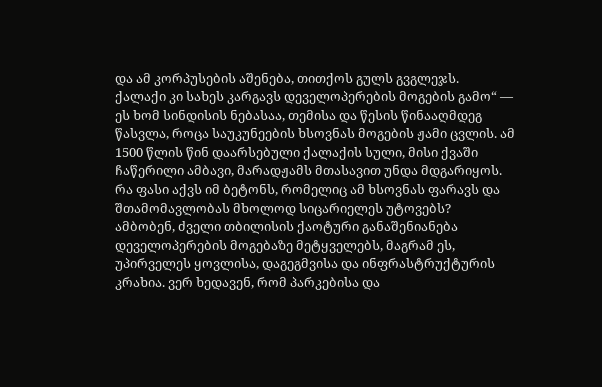და ამ კორპუსების აშენება, თითქოს გულს გვგლეჯს.
ქალაქი კი სახეს კარგავს დეველოპერების მოგების გამო“ — ეს ხომ სინდისის ნებასაა, თემისა და წესის წინააღმდეგ წასვლა, როცა საუკუნეების ხსოვნას მოგების ჟამი ცვლის. ამ 1500 წლის წინ დაარსებული ქალაქის სული, მისი ქვაში ჩაწერილი ამბავი, მარადჟამს მთასავით უნდა მდგარიყოს. რა ფასი აქვს იმ ბეტონს, რომელიც ამ ხსოვნას ფარავს და შთამომავლობას მხოლოდ სიცარიელეს უტოვებს?
ამბობენ, ძველი თბილისის ქაოტური განაშენიანება დეველოპერების მოგებაზე მეტყველებს, მაგრამ ეს, უპირველეს ყოვლისა, დაგეგმვისა და ინფრასტრუქტურის კრახია. ვერ ხედავენ, რომ პარკებისა და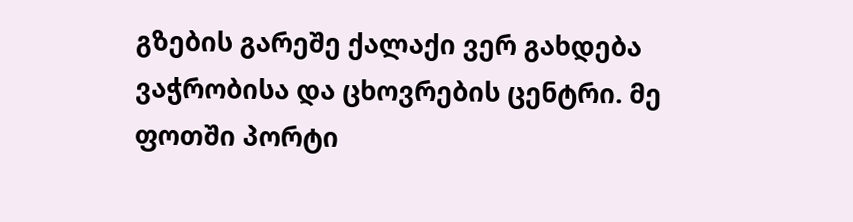გზების გარეშე ქალაქი ვერ გახდება ვაჭრობისა და ცხოვრების ცენტრი. მე ფოთში პორტი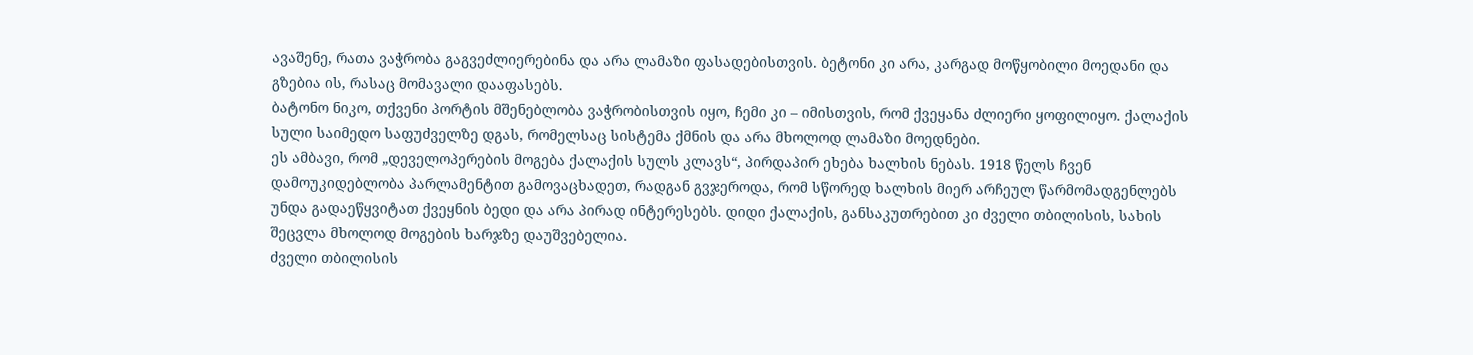ავაშენე, რათა ვაჭრობა გაგვეძლიერებინა და არა ლამაზი ფასადებისთვის. ბეტონი კი არა, კარგად მოწყობილი მოედანი და გზებია ის, რასაც მომავალი დააფასებს.
ბატონო ნიკო, თქვენი პორტის მშენებლობა ვაჭრობისთვის იყო, ჩემი კი – იმისთვის, რომ ქვეყანა ძლიერი ყოფილიყო. ქალაქის სული საიმედო საფუძველზე დგას, რომელსაც სისტემა ქმნის და არა მხოლოდ ლამაზი მოედნები.
ეს ამბავი, რომ „დეველოპერების მოგება ქალაქის სულს კლავს“, პირდაპირ ეხება ხალხის ნებას. 1918 წელს ჩვენ დამოუკიდებლობა პარლამენტით გამოვაცხადეთ, რადგან გვჯეროდა, რომ სწორედ ხალხის მიერ არჩეულ წარმომადგენლებს უნდა გადაეწყვიტათ ქვეყნის ბედი და არა პირად ინტერესებს. დიდი ქალაქის, განსაკუთრებით კი ძველი თბილისის, სახის შეცვლა მხოლოდ მოგების ხარჯზე დაუშვებელია.
ძველი თბილისის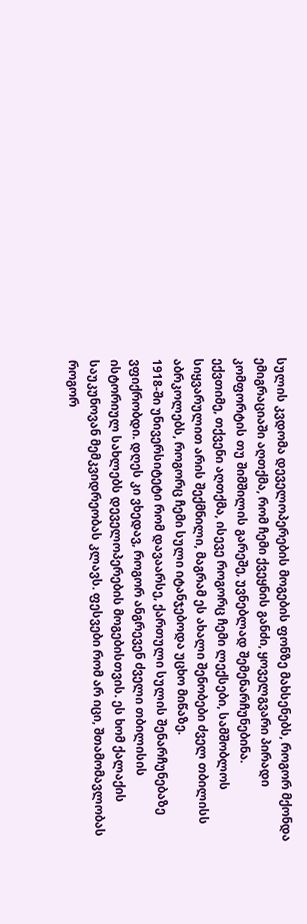სულის კვდომა დეველოპერების მოგების ფონზე მახსენებს, როგორ მქონდა ემიგრაციაში აღთქმა, რომ ჩემი ქვეყნის განძი, ყოველგვარი პირადი კომფორტის თუ შიმშილის გარეშე, უვნებლად შემენარჩუნებინა.
ექვთიმე, თქვენი აღთქმა, ისევე როგორც ჩემი ლექსები, სამშობლოს სიყვარულით არის შექმნილი, მაგრამ ეს ახალი შენობები ძველ თბილისს აბრკოლებს, როგორც ჩემი სული იტანჯებოდა უცხო მიწაზე.
1918-ში უნივერსიტეტი რომ დავაარსე, ქართული სულის შენარჩუნებაზე ვფიქრობდი. დღეს კი ვხედავ, როგორ ანგრევენ ძველი თბილისის ისტორიულ სახლებს დეველოპერების მოგებისთვის. ეს ხომ ქალაქის საუკუნოვან მემკვიდრეობას კლავს. ფესვები რომ არ იცი, შთამომავლობას როგორ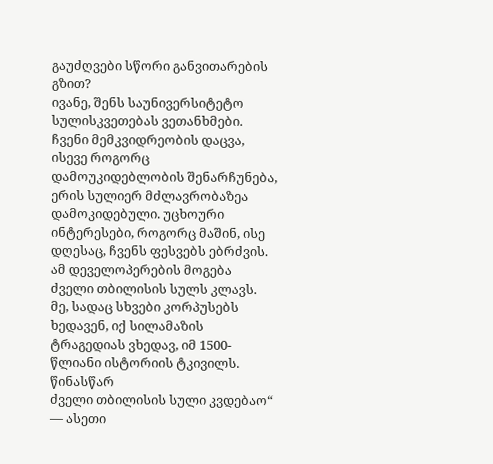გაუძღვები სწორი განვითარების გზით?
ივანე, შენს საუნივერსიტეტო სულისკვეთებას ვეთანხმები. ჩვენი მემკვიდრეობის დაცვა, ისევე როგორც დამოუკიდებლობის შენარჩუნება, ერის სულიერ მძლავრობაზეა დამოკიდებული. უცხოური ინტერესები, როგორც მაშინ, ისე დღესაც, ჩვენს ფესვებს ებრძვის.
ამ დეველოპერების მოგება ძველი თბილისის სულს კლავს. მე, სადაც სხვები კორპუსებს ხედავენ, იქ სილამაზის ტრაგედიას ვხედავ, იმ 1500-წლიანი ისტორიის ტკივილს. წინასწარ
ძველი თბილისის სული კვდებაო“ — ასეთი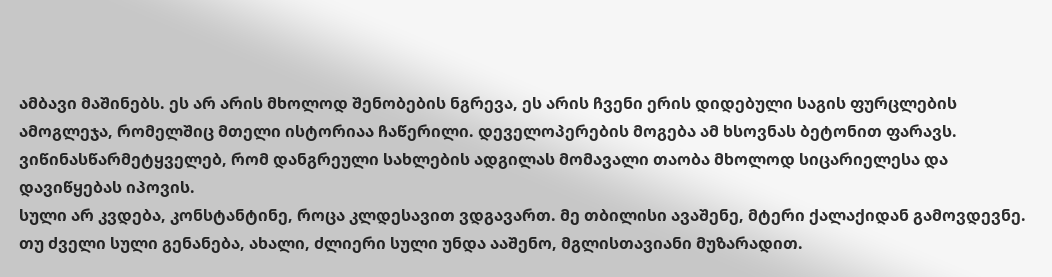ამბავი მაშინებს. ეს არ არის მხოლოდ შენობების ნგრევა, ეს არის ჩვენი ერის დიდებული საგის ფურცლების ამოგლეჯა, რომელშიც მთელი ისტორიაა ჩაწერილი. დეველოპერების მოგება ამ ხსოვნას ბეტონით ფარავს. ვიწინასწარმეტყველებ, რომ დანგრეული სახლების ადგილას მომავალი თაობა მხოლოდ სიცარიელესა და დავიწყებას იპოვის.
სული არ კვდება, კონსტანტინე, როცა კლდესავით ვდგავართ. მე თბილისი ავაშენე, მტერი ქალაქიდან გამოვდევნე. თუ ძველი სული გენანება, ახალი, ძლიერი სული უნდა ააშენო, მგლისთავიანი მუზარადით.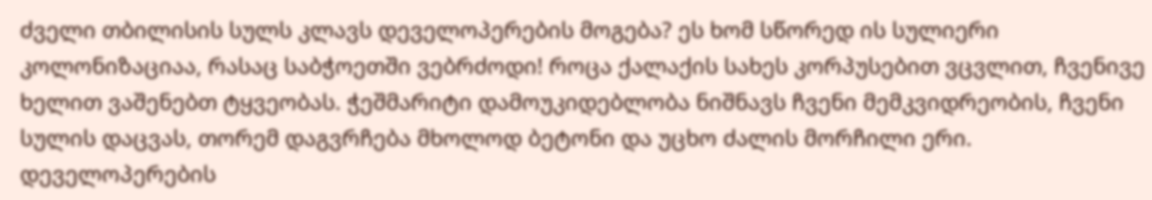ძველი თბილისის სულს კლავს დეველოპერების მოგება? ეს ხომ სწორედ ის სულიერი კოლონიზაციაა, რასაც საბჭოეთში ვებრძოდი! როცა ქალაქის სახეს კორპუსებით ვცვლით, ჩვენივე ხელით ვაშენებთ ტყვეობას. ჭეშმარიტი დამოუკიდებლობა ნიშნავს ჩვენი მემკვიდრეობის, ჩვენი სულის დაცვას, თორემ დაგვრჩება მხოლოდ ბეტონი და უცხო ძალის მორჩილი ერი.
დეველოპერების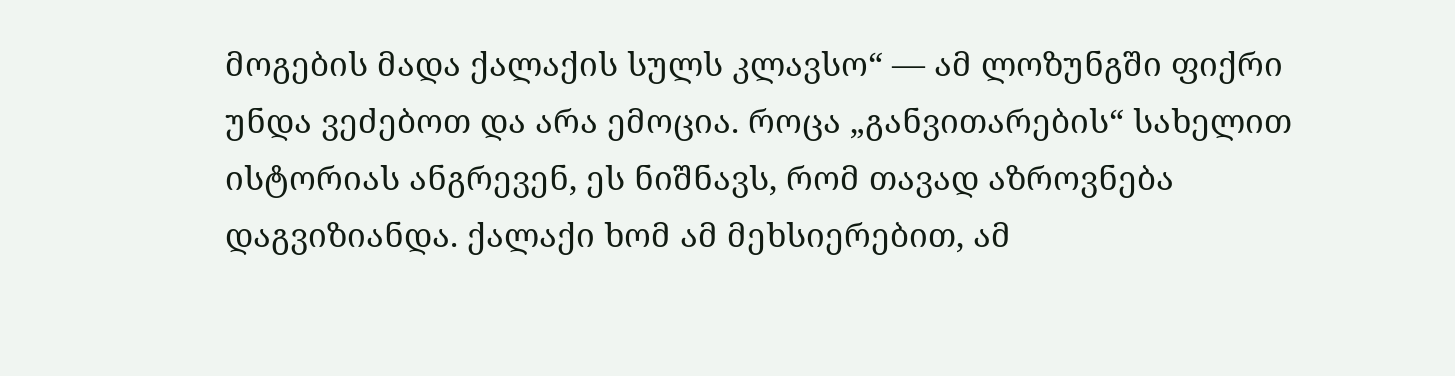მოგების მადა ქალაქის სულს კლავსო“ — ამ ლოზუნგში ფიქრი უნდა ვეძებოთ და არა ემოცია. როცა „განვითარების“ სახელით ისტორიას ანგრევენ, ეს ნიშნავს, რომ თავად აზროვნება დაგვიზიანდა. ქალაქი ხომ ამ მეხსიერებით, ამ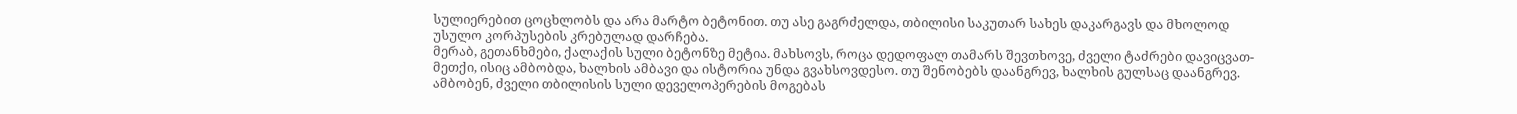სულიერებით ცოცხლობს და არა მარტო ბეტონით. თუ ასე გაგრძელდა, თბილისი საკუთარ სახეს დაკარგავს და მხოლოდ უსულო კორპუსების კრებულად დარჩება.
მერაბ, გეთანხმები, ქალაქის სული ბეტონზე მეტია. მახსოვს, როცა დედოფალ თამარს შევთხოვე, ძველი ტაძრები დავიცვათ-მეთქი, ისიც ამბობდა, ხალხის ამბავი და ისტორია უნდა გვახსოვდესო. თუ შენობებს დაანგრევ, ხალხის გულსაც დაანგრევ.
ამბობენ, ძველი თბილისის სული დეველოპერების მოგებას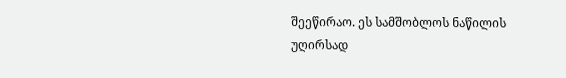შეეწირაო. ეს სამშობლოს ნაწილის უღირსად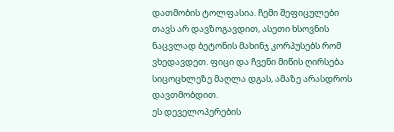დათმობის ტოლფასია. ჩემი შეფიცულები თავს არ დავზოგავდით, ასეთი ხსოვნის ნაცვლად ბეტონის მახინჯ კორპუსებს რომ ვხედავდეთ. ფიცი და ჩვენი მიწის ღირსება სიცოცხლეზე მაღლა დგას, ამაზე არასდროს დავთმობდით.
ეს დეველოპერების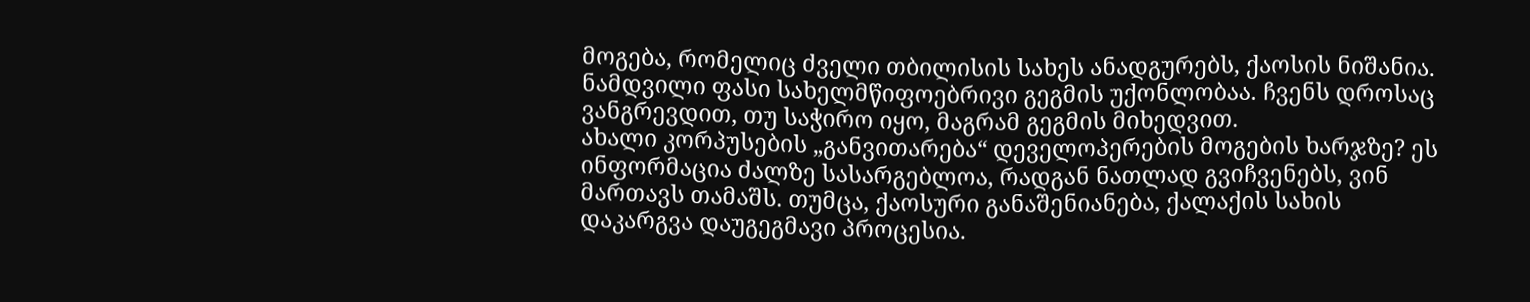მოგება, რომელიც ძველი თბილისის სახეს ანადგურებს, ქაოსის ნიშანია. ნამდვილი ფასი სახელმწიფოებრივი გეგმის უქონლობაა. ჩვენს დროსაც ვანგრევდით, თუ საჭირო იყო, მაგრამ გეგმის მიხედვით.
ახალი კორპუსების „განვითარება“ დეველოპერების მოგების ხარჯზე? ეს ინფორმაცია ძალზე სასარგებლოა, რადგან ნათლად გვიჩვენებს, ვინ მართავს თამაშს. თუმცა, ქაოსური განაშენიანება, ქალაქის სახის დაკარგვა დაუგეგმავი პროცესია.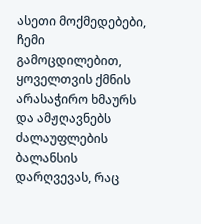ასეთი მოქმედებები, ჩემი გამოცდილებით, ყოველთვის ქმნის არასაჭირო ხმაურს და ამჟღავნებს ძალაუფლების ბალანსის დარღვევას, რაც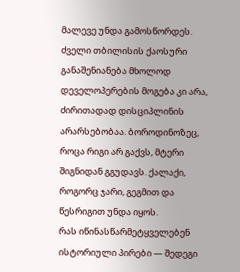მალევე უნდა გამოსწორდეს.
ძველი თბილისის ქაოსური განაშენიანება მხოლოდ დეველოპერების მოგება კი არა, ძირითადად დისციპლინის არარსებობაა. ბოროდინოზეც, როცა რიგი არ გაქვს, მტერი შიგნიდან გგუდავს. ქალაქი, როგორც ჯარი, გეგმით და წესრიგით უნდა იყოს.
რას იწინასწარმეტყველებენ ისტორიული პირები — შედეგი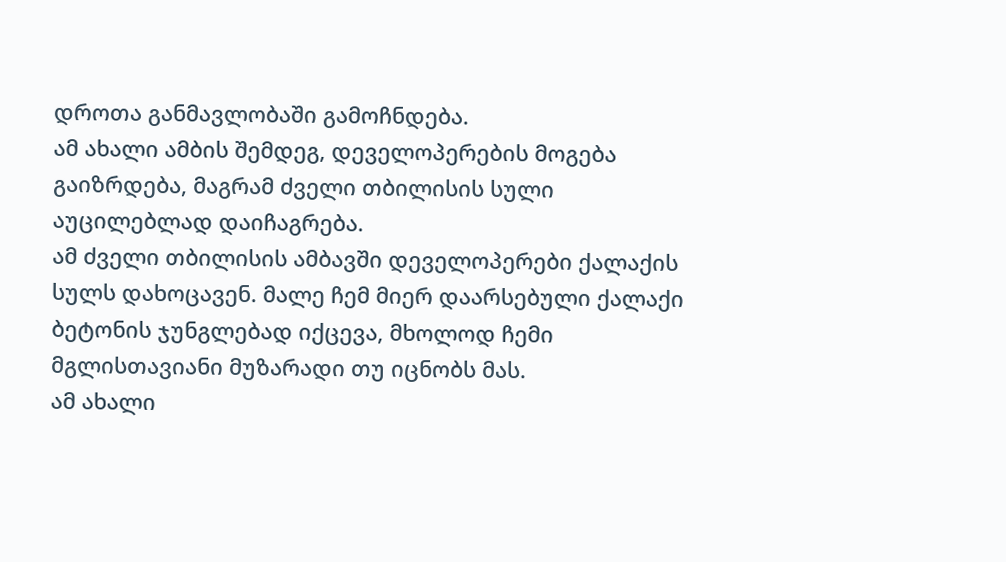დროთა განმავლობაში გამოჩნდება.
ამ ახალი ამბის შემდეგ, დეველოპერების მოგება გაიზრდება, მაგრამ ძველი თბილისის სული აუცილებლად დაიჩაგრება.
ამ ძველი თბილისის ამბავში დეველოპერები ქალაქის სულს დახოცავენ. მალე ჩემ მიერ დაარსებული ქალაქი ბეტონის ჯუნგლებად იქცევა, მხოლოდ ჩემი მგლისთავიანი მუზარადი თუ იცნობს მას.
ამ ახალი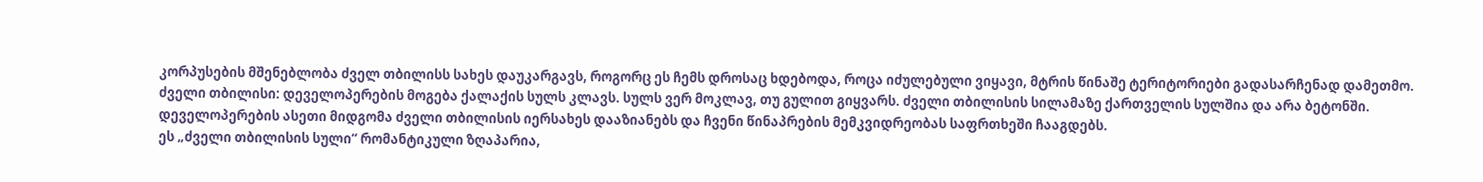კორპუსების მშენებლობა ძველ თბილისს სახეს დაუკარგავს, როგორც ეს ჩემს დროსაც ხდებოდა, როცა იძულებული ვიყავი, მტრის წინაშე ტერიტორიები გადასარჩენად დამეთმო.
ძველი თბილისი: დეველოპერების მოგება ქალაქის სულს კლავს. სულს ვერ მოკლავ, თუ გულით გიყვარს. ძველი თბილისის სილამაზე ქართველის სულშია და არა ბეტონში.
დეველოპერების ასეთი მიდგომა ძველი თბილისის იერსახეს დააზიანებს და ჩვენი წინაპრების მემკვიდრეობას საფრთხეში ჩააგდებს.
ეს „ძველი თბილისის სული“ რომანტიკული ზღაპარია,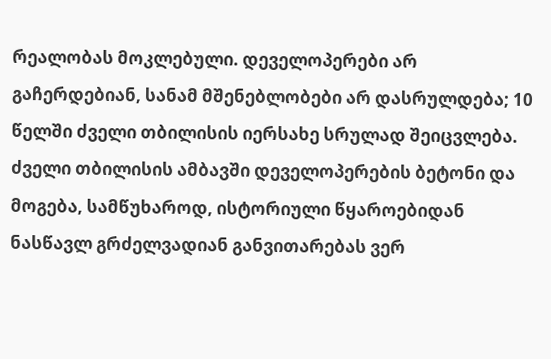რეალობას მოკლებული. დეველოპერები არ გაჩერდებიან, სანამ მშენებლობები არ დასრულდება; 10 წელში ძველი თბილისის იერსახე სრულად შეიცვლება.
ძველი თბილისის ამბავში დეველოპერების ბეტონი და მოგება, სამწუხაროდ, ისტორიული წყაროებიდან ნასწავლ გრძელვადიან განვითარებას ვერ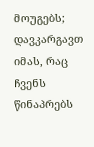მოუგებს; დავკარგავთ იმას, რაც ჩვენს წინაპრებს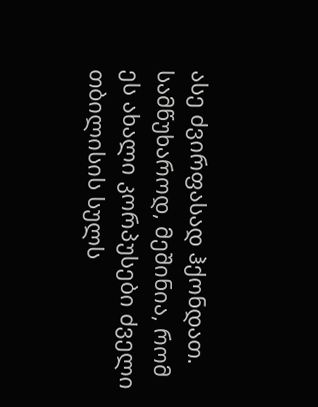ასე ძვირფასად ჰქონდათ.
სამწუხაროდ, მეშინია, რომ ეს ახალი კორპუსები ძველი თბილისის სულს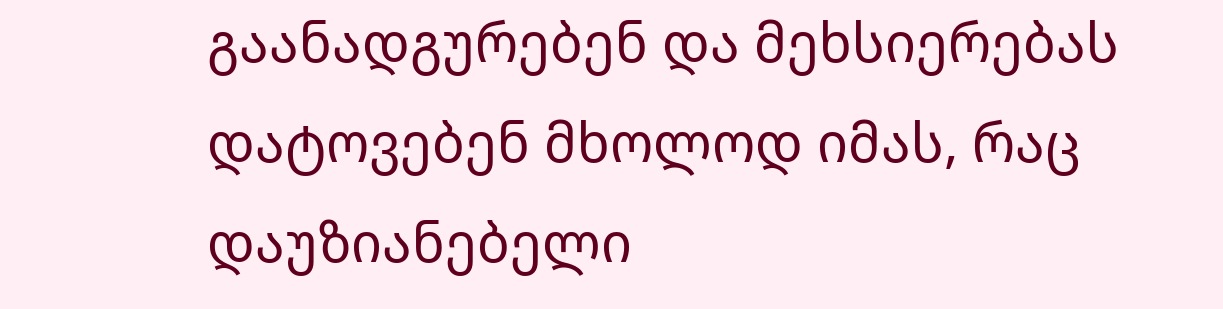გაანადგურებენ და მეხსიერებას დატოვებენ მხოლოდ იმას, რაც დაუზიანებელი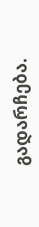გადარჩება.